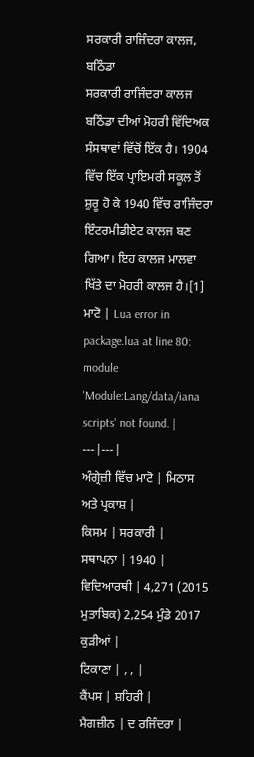ਸਰਕਾਰੀ ਰਾਜਿੰਦਰਾ ਕਾਲਜ, ਬਠਿੰਡਾ
ਸਰਕਾਰੀ ਰਾਜਿੰਦਰਾ ਕਾਲਜ ਬਠਿੰਡਾ ਦੀਆਂ ਮੋਹਰੀ ਵਿੱਦਿਅਕ ਸੰਸਥਾਵਾਂ ਵਿੱਚੋਂ ਇੱਕ ਹੈ। 1904 ਵਿੱਚ ਇੱਕ ਪ੍ਰਾਇਮਰੀ ਸਕੂਲ ਤੋਂ ਸ਼ੁਰੂ ਹੋ ਕੇ 1940 ਵਿੱਚ ਰਾਜਿੰਦਰਾ ਇੰਟਰਮੀਡੀਏਟ ਕਾਲਜ ਬਣ ਗਿਆ। ਇਹ ਕਾਲਜ ਮਾਲਵਾ ਖਿੱਤੇ ਦਾ ਮੋਹਰੀ ਕਾਲਜ ਹੈ।[1]
ਮਾਟੋ | Lua error in package.lua at line 80: module 'Module:Lang/data/iana scripts' not found. |
---|---|
ਅੰਗ੍ਰੇਜ਼ੀ ਵਿੱਚ ਮਾਟੋ | ਮਿਠਾਸ ਅਤੇ ਪ੍ਰਕਾਸ਼ |
ਕਿਸਮ | ਸਰਕਾਰੀ |
ਸਥਾਪਨਾ | 1940 |
ਵਿਦਿਆਰਥੀ | 4,271 (2015 ਮੁਤਾਬਿਕ) 2,254 ਮੁੰਡੇ 2017 ਕੁੜੀਆਂ |
ਟਿਕਾਣਾ | , , |
ਕੈਂਪਸ | ਸ਼ਹਿਰੀ |
ਮੈਗਜ਼ੀਨ | ਦ ਰਜਿੰਦਰਾ |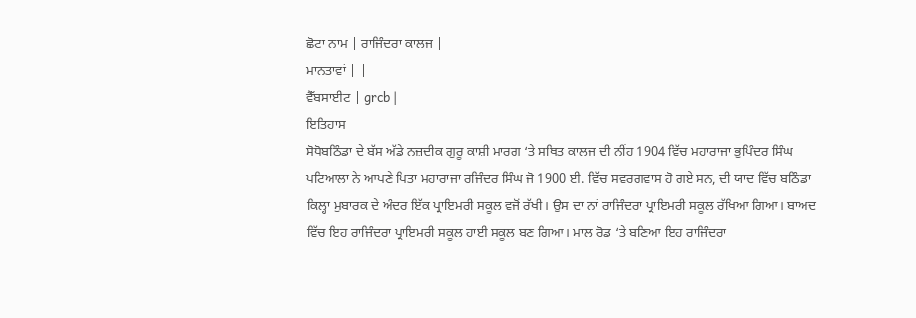ਛੋਟਾ ਨਾਮ | ਰਾਜਿੰਦਰਾ ਕਾਲਜ |
ਮਾਨਤਾਵਾਂ | |
ਵੈੱਬਸਾਈਟ | grcb |
ਇਤਿਹਾਸ
ਸੋਧੋਬਠਿੰਡਾ ਦੇ ਬੱਸ ਅੱਡੇ ਨਜ਼ਦੀਕ ਗੁਰੂ ਕਾਸ਼ੀ ਮਾਰਗ ‘ਤੇ ਸਥਿਤ ਕਾਲਜ ਦੀ ਨੀਂਹ 1904 ਵਿੱਚ ਮਹਾਰਾਜਾ ਭੁਪਿੰਦਰ ਸਿੰਘ ਪਟਿਆਲਾ ਨੇ ਆਪਣੇ ਪਿਤਾ ਮਹਾਰਾਜਾ ਰਜਿੰਦਰ ਸਿੰਘ ਜੋ 1900 ਈ. ਵਿੱਚ ਸਵਰਗਵਾਸ ਹੋ ਗਏ ਸਨ, ਦੀ ਯਾਦ ਵਿੱਚ ਬਠਿੰਡਾ ਕਿਲ੍ਹਾ ਮੁਬਾਰਕ ਦੇ ਅੰਦਰ ਇੱਕ ਪ੍ਰਾਇਮਰੀ ਸਕੂਲ ਵਜੋਂ ਰੱਖੀ। ਉਸ ਦਾ ਨਾਂ ਰਾਜਿੰਦਰਾ ਪ੍ਰਾਇਮਰੀ ਸਕੂਲ ਰੱਖਿਆ ਗਿਆ। ਬਾਅਦ ਵਿੱਚ ਇਹ ਰਾਜਿੰਦਰਾ ਪ੍ਰਾਇਮਰੀ ਸਕੂਲ ਹਾਈ ਸਕੂਲ ਬਣ ਗਿਆ। ਮਾਲ ਰੋਡ ‘ਤੇ ਬਣਿਆ ਇਹ ਰਾਜਿੰਦਰਾ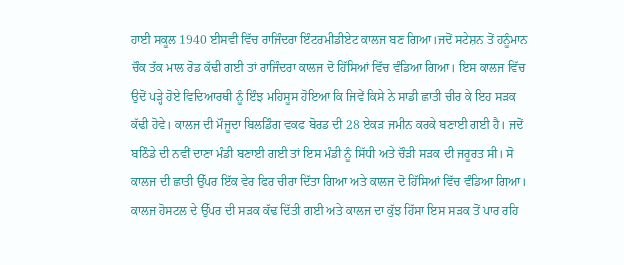ਹਾਈ ਸਕੂਲ 1940 ਈਸਵੀ ਵਿੱਚ ਰਾਜਿੰਦਰਾ ਇੰਟਰਮੀਡੀਏਟ ਕਾਲਜ ਬਣ ਗਿਆ।ਜਦੋਂ ਸਟੇਸ਼ਨ ਤੋਂ ਹਨੂੰਮਾਨ ਚੌਕ ਤੱਕ ਮਾਲ ਰੋਡ ਕੱਢੀ ਗਈ ਤਾਂ ਰਾਜਿੰਦਰਾ ਕਾਲਜ ਦੋ ਹਿੱਸਿਆਂ ਵਿੱਚ ਵੰਡਿਆ ਗਿਆ। ਇਸ ਕਾਲਜ ਵਿੱਚ ਉਦੋਂ ਪੜ੍ਹੇ ਹੋਏ ਵਿਦਿਆਰਥੀ ਨੂੰ ਇੰਝ ਮਹਿਸੂਸ ਹੋਇਆ ਕਿ ਜਿਵੇਂ ਕਿਸੇ ਨੇ ਸਾਡੀ ਛਾਤੀ ਚੀਰ ਕੇ ਇਹ ਸੜਕ ਕੱਢੀ ਹੋਵੇ। ਕਾਲਜ ਦੀ ਮੌਜੂਦਾ ਬਿਲਡਿੰਗ ਵਕਫ ਬੋਰਡ ਦੀ 28 ਏਕੜ ਜਮੀਨ ਕਰਕੇ ਬਣਾਈ ਗਈ ਹੈ। ਜਦੋਂ ਬਠਿੰਡੇ ਦੀ ਨਵੀਂ ਦਾਣਾ ਮੰਡੀ ਬਣਾਈ ਗਈ ਤਾਂ ਇਸ ਮੰਡੀ ਨੂੰ ਸਿੱਧੀ ਅਤੇ ਚੌੜੀ ਸੜਕ ਦੀ ਜਰੂਰਤ ਸੀ। ਸੋ ਕਾਲਜ ਦੀ ਛਾਤੀ ਉੱਪਰ ਇੱਕ ਵੇਰ ਫਿਰ ਚੀਰਾ ਦਿੱਤਾ ਗਿਆ ਅਤੇ ਕਾਲਜ ਦੋ ਹਿੱਸਿਆਂ ਵਿੱਚ ਵੰਡਿਆ ਗਿਆ। ਕਾਲਜ ਹੋਸਟਲ ਦੇ ਉੱਪਰ ਦੀ ਸੜਕ ਕੱਢ ਦਿੱਤੀ ਗਈ ਅਤੇ ਕਾਲਜ ਦਾ ਕੁੱਝ ਹਿੱਸਾ ਇਸ ਸੜਕ ਤੋਂ ਪਾਰ ਰਹਿ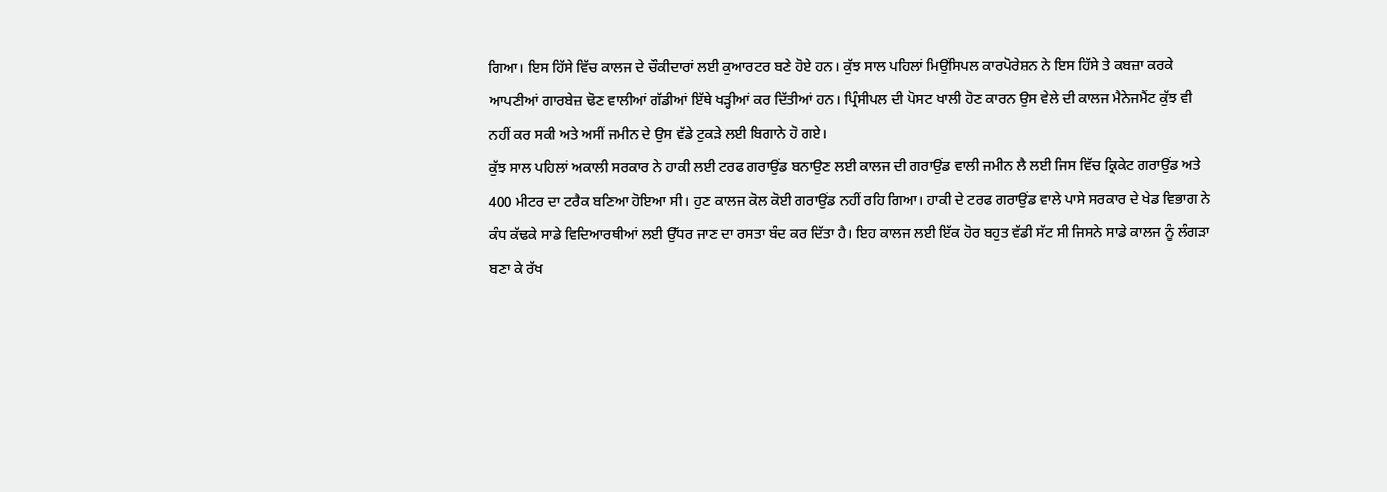ਗਿਆ। ਇਸ ਹਿੱਸੇ ਵਿੱਚ ਕਾਲਜ ਦੇ ਚੌਕੀਦਾਰਾਂ ਲਈ ਕੁਆਰਟਰ ਬਣੇ ਹੋਏ ਹਨ। ਕੁੱਝ ਸਾਲ ਪਹਿਲਾਂ ਮਿਉਂਸਿਪਲ ਕਾਰਪੋਰੇਸ਼ਨ ਨੇ ਇਸ ਹਿੱਸੇ ਤੇ ਕਬਜ਼ਾ ਕਰਕੇ ਆਪਣੀਆਂ ਗਾਰਬੇਜ਼ ਢੋਣ ਵਾਲੀਆਂ ਗੱਡੀਆਂ ਇੱਥੇ ਖੜ੍ਹੀਆਂ ਕਰ ਦਿੱਤੀਆਂ ਹਨ। ਪ੍ਰਿੰਸੀਪਲ ਦੀ ਪੋਸਟ ਖਾਲੀ ਹੋਣ ਕਾਰਨ ਉਸ ਵੇਲੇ ਦੀ ਕਾਲਜ ਮੈਨੇਜਮੈਂਟ ਕੁੱਝ ਵੀ ਨਹੀਂ ਕਰ ਸਕੀ ਅਤੇ ਅਸੀਂ ਜਮੀਨ ਦੇ ਉਸ ਵੱਡੇ ਟੁਕੜੇ ਲਈ ਬਿਗਾਨੇ ਹੋ ਗਏ।
ਕੁੱਝ ਸਾਲ ਪਹਿਲਾਂ ਅਕਾਲੀ ਸਰਕਾਰ ਨੇ ਹਾਕੀ ਲਈ ਟਰਫ ਗਰਾਉਂਡ ਬਨਾਉਣ ਲਈ ਕਾਲਜ ਦੀ ਗਰਾਉਂਡ ਵਾਲੀ ਜਮੀਨ ਲੈ ਲਈ ਜਿਸ ਵਿੱਚ ਕ੍ਰਿਕੇਟ ਗਰਾਉਂਡ ਅਤੇ 400 ਮੀਟਰ ਦਾ ਟਰੈਕ ਬਣਿਆ ਹੋਇਆ ਸੀ। ਹੁਣ ਕਾਲਜ ਕੋਲ ਕੋਈ ਗਰਾਉਂਡ ਨਹੀਂ ਰਹਿ ਗਿਆ। ਹਾਕੀ ਦੇ ਟਰਫ ਗਰਾਉਂਡ ਵਾਲੇ ਪਾਸੇ ਸਰਕਾਰ ਦੇ ਖੇਡ ਵਿਭਾਗ ਨੇ ਕੰਧ ਕੱਢਕੇ ਸਾਡੇ ਵਿਦਿਆਰਥੀਆਂ ਲਈ ਉੱਧਰ ਜਾਣ ਦਾ ਰਸਤਾ ਬੰਦ ਕਰ ਦਿੱਤਾ ਹੈ। ਇਹ ਕਾਲਜ ਲਈ ਇੱਕ ਹੋਰ ਬਹੁਤ ਵੱਡੀ ਸੱਟ ਸੀ ਜਿਸਨੇ ਸਾਡੇ ਕਾਲਜ ਨੂੰ ਲੰਗੜਾ ਬਣਾ ਕੇ ਰੱਖ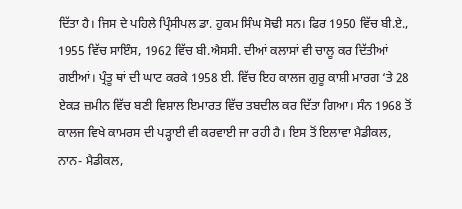ਦਿੱਤਾ ਹੈ। ਜਿਸ ਦੇ ਪਹਿਲੇ ਪ੍ਰਿੰਸੀਪਲ ਡਾ. ਹੁਕਮ ਸਿੰਘ ਸੋਢੀ ਸਨ। ਫਿਰ 1950 ਵਿੱਚ ਬੀ.ਏ., 1955 ਵਿੱਚ ਸਾਇੰਸ, 1962 ਵਿੱਚ ਬੀ.ਐਸਸੀ. ਦੀਆਂ ਕਲਾਸਾਂ ਵੀ ਚਾਲੂ ਕਰ ਦਿੱਤੀਆਂ ਗਈਆਂ। ਪ੍ਰੰਤੂ ਥਾਂ ਦੀ ਘਾਟ ਕਰਕੇ 1958 ਈ. ਵਿੱਚ ਇਹ ਕਾਲਜ ਗੁਰੂ ਕਾਸ਼ੀ ਮਾਰਗ ‘ਤੇ 28 ਏਕੜ ਜ਼ਮੀਨ ਵਿੱਚ ਬਣੀ ਵਿਸ਼ਾਲ ਇਮਾਰਤ ਵਿੱਚ ਤਬਦੀਲ ਕਰ ਦਿੱਤਾ ਗਿਆ। ਸੰਨ 1968 ਤੋਂ ਕਾਲਜ ਵਿਖੇ ਕਾਮਰਸ ਦੀ ਪੜ੍ਹਾਈ ਵੀ ਕਰਵਾਈ ਜਾ ਰਹੀ ਹੈ। ਇਸ ਤੋਂ ਇਲਾਵਾ ਮੈਡੀਕਲ, ਨਾਨ- ਮੈਡੀਕਲ,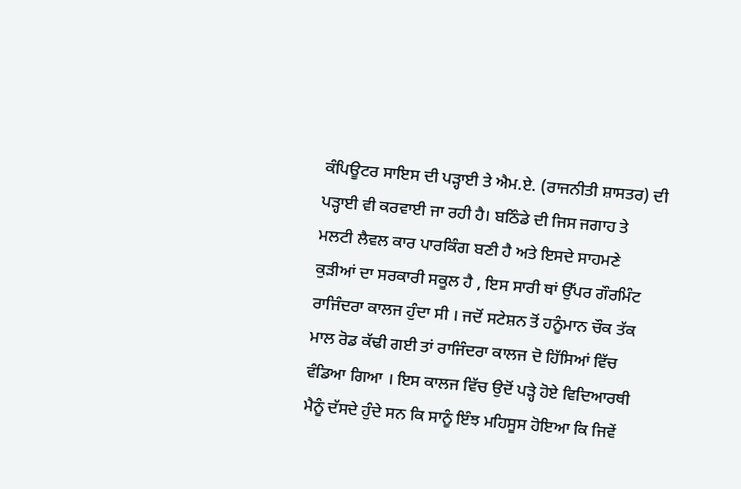ਕੰਪਿਊਟਰ ਸਾਇਸ ਦੀ ਪੜ੍ਹਾਈ ਤੇ ਐਮ.ਏ. (ਰਾਜਨੀਤੀ ਸ਼ਾਸਤਰ) ਦੀ ਪੜ੍ਹਾਈ ਵੀ ਕਰਵਾਈ ਜਾ ਰਹੀ ਹੈ। ਬਠਿੰਡੇ ਦੀ ਜਿਸ ਜਗਾਹ ਤੇ ਮਲਟੀ ਲੈਵਲ ਕਾਰ ਪਾਰਕਿੰਗ ਬਣੀ ਹੈ ਅਤੇ ਇਸਦੇ ਸਾਹਮਣੇ ਕੁੜੀਆਂ ਦਾ ਸਰਕਾਰੀ ਸਕੂਲ ਹੈ , ਇਸ ਸਾਰੀ ਥਾਂ ਉੱਪਰ ਗੌਰਮਿੰਟ ਰਾਜਿੰਦਰਾ ਕਾਲਜ ਹੁੰਦਾ ਸੀ । ਜਦੋਂ ਸਟੇਸ਼ਨ ਤੋਂ ਹਨੂੰਮਾਨ ਚੌਕ ਤੱਕ ਮਾਲ ਰੋਡ ਕੱਢੀ ਗਈ ਤਾਂ ਰਾਜਿੰਦਰਾ ਕਾਲਜ ਦੋ ਹਿੱਸਿਆਂ ਵਿੱਚ ਵੰਡਿਆ ਗਿਆ । ਇਸ ਕਾਲਜ ਵਿੱਚ ਉਦੋਂ ਪੜ੍ਹੇ ਹੋਏ ਵਿਦਿਆਰਥੀ ਮੈਨੂੰ ਦੱਸਦੇ ਹੁੰਦੇ ਸਨ ਕਿ ਸਾਨੂੰ ਇੰਝ ਮਹਿਸੂਸ ਹੋਇਆ ਕਿ ਜਿਵੇਂ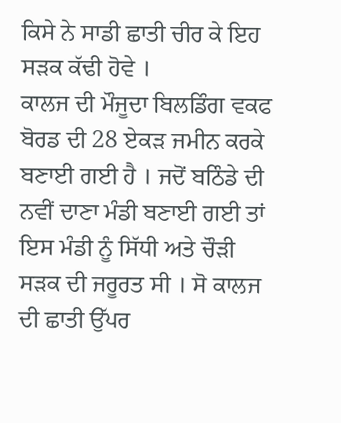ਕਿਸੇ ਨੇ ਸਾਡੀ ਛਾਤੀ ਚੀਰ ਕੇ ਇਹ ਸੜਕ ਕੱਢੀ ਹੋਵੇ ।
ਕਾਲਜ ਦੀ ਮੌਜੂਦਾ ਬਿਲਡਿੰਗ ਵਕਫ ਬੋਰਡ ਦੀ 28 ਏਕੜ ਜਮੀਨ ਕਰਕੇ ਬਣਾਈ ਗਈ ਹੈ । ਜਦੋਂ ਬਠਿੰਡੇ ਦੀ ਨਵੀਂ ਦਾਣਾ ਮੰਡੀ ਬਣਾਈ ਗਈ ਤਾਂ ਇਸ ਮੰਡੀ ਨੂੰ ਸਿੱਧੀ ਅਤੇ ਚੌੜੀ ਸੜਕ ਦੀ ਜਰੂਰਤ ਸੀ । ਸੋ ਕਾਲਜ ਦੀ ਛਾਤੀ ਉੱਪਰ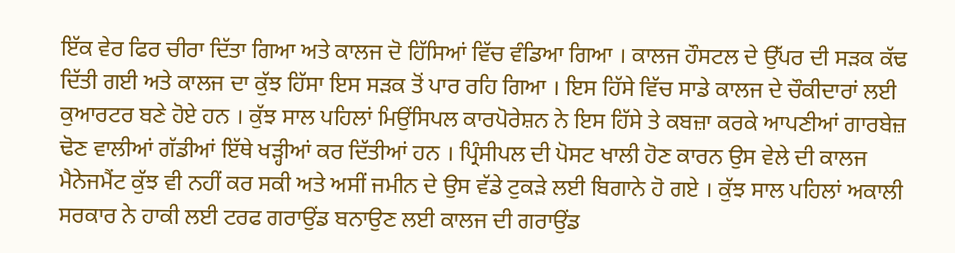ਇੱਕ ਵੇਰ ਫਿਰ ਚੀਰਾ ਦਿੱਤਾ ਗਿਆ ਅਤੇ ਕਾਲਜ ਦੋ ਹਿੱਸਿਆਂ ਵਿੱਚ ਵੰਡਿਆ ਗਿਆ । ਕਾਲਜ ਹੌਸਟਲ ਦੇ ਉੱਪਰ ਦੀ ਸੜਕ ਕੱਢ ਦਿੱਤੀ ਗਈ ਅਤੇ ਕਾਲਜ ਦਾ ਕੁੱਝ ਹਿੱਸਾ ਇਸ ਸੜਕ ਤੋਂ ਪਾਰ ਰਹਿ ਗਿਆ । ਇਸ ਹਿੱਸੇ ਵਿੱਚ ਸਾਡੇ ਕਾਲਜ ਦੇ ਚੌਕੀਦਾਰਾਂ ਲਈ ਕੁਆਰਟਰ ਬਣੇ ਹੋਏ ਹਨ । ਕੁੱਝ ਸਾਲ ਪਹਿਲਾਂ ਮਿਉਂਸਿਪਲ ਕਾਰਪੋਰੇਸ਼ਨ ਨੇ ਇਸ ਹਿੱਸੇ ਤੇ ਕਬਜ਼ਾ ਕਰਕੇ ਆਪਣੀਆਂ ਗਾਰਬੇਜ਼ ਢੋਣ ਵਾਲੀਆਂ ਗੱਡੀਆਂ ਇੱਥੇ ਖੜ੍ਹੀਆਂ ਕਰ ਦਿੱਤੀਆਂ ਹਨ । ਪ੍ਰਿੰਸੀਪਲ ਦੀ ਪੋਸਟ ਖਾਲੀ ਹੋਣ ਕਾਰਨ ਉਸ ਵੇਲੇ ਦੀ ਕਾਲਜ ਮੈਨੇਜਮੈਂਟ ਕੁੱਝ ਵੀ ਨਹੀਂ ਕਰ ਸਕੀ ਅਤੇ ਅਸੀਂ ਜਮੀਨ ਦੇ ਉਸ ਵੱਡੇ ਟੁਕੜੇ ਲਈ ਬਿਗਾਨੇ ਹੋ ਗਏ । ਕੁੱਝ ਸਾਲ ਪਹਿਲਾਂ ਅਕਾਲੀ ਸਰਕਾਰ ਨੇ ਹਾਕੀ ਲਈ ਟਰਫ ਗਰਾਉਂਡ ਬਨਾਉਣ ਲਈ ਕਾਲਜ ਦੀ ਗਰਾਉਂਡ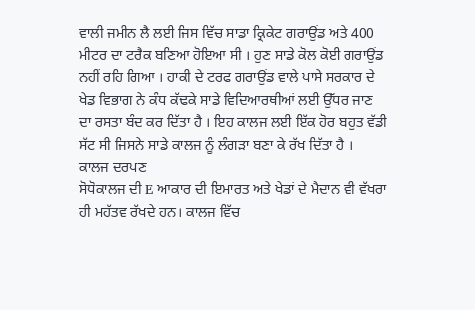ਵਾਲੀ ਜਮੀਨ ਲੈ ਲਈ ਜਿਸ ਵਿੱਚ ਸਾਡਾ ਕ੍ਰਿਕੇਟ ਗਰਾਉਂਡ ਅਤੇ 400 ਮੀਟਰ ਦਾ ਟਰੈਕ ਬਣਿਆ ਹੋਇਆ ਸੀ । ਹੁਣ ਸਾਡੇ ਕੋਲ ਕੋਈ ਗਰਾਉਂਡ ਨਹੀਂ ਰਹਿ ਗਿਆ । ਹਾਕੀ ਦੇ ਟਰਫ ਗਰਾਉਂਡ ਵਾਲੇ ਪਾਸੇ ਸਰਕਾਰ ਦੇ ਖੇਡ ਵਿਭਾਗ ਨੇ ਕੰਧ ਕੱਢਕੇ ਸਾਡੇ ਵਿਦਿਆਰਥੀਆਂ ਲਈ ਉੱਧਰ ਜਾਣ ਦਾ ਰਸਤਾ ਬੰਦ ਕਰ ਦਿੱਤਾ ਹੈ । ਇਹ ਕਾਲਜ ਲਈ ਇੱਕ ਹੋਰ ਬਹੁਤ ਵੱਡੀ ਸੱਟ ਸੀ ਜਿਸਨੇ ਸਾਡੇ ਕਾਲਜ ਨੂੰ ਲੰਗੜਾ ਬਣਾ ਕੇ ਰੱਖ ਦਿੱਤਾ ਹੈ ।
ਕਾਲਜ ਦਰਪਣ
ਸੋਧੋਕਾਲਜ ਦੀ E ਆਕਾਰ ਦੀ ਇਮਾਰਤ ਅਤੇ ਖੇਡਾਂ ਦੇ ਮੈਦਾਨ ਵੀ ਵੱਖਰਾ ਹੀ ਮਹੱਤਵ ਰੱਖਦੇ ਹਨ। ਕਾਲਜ ਵਿੱਚ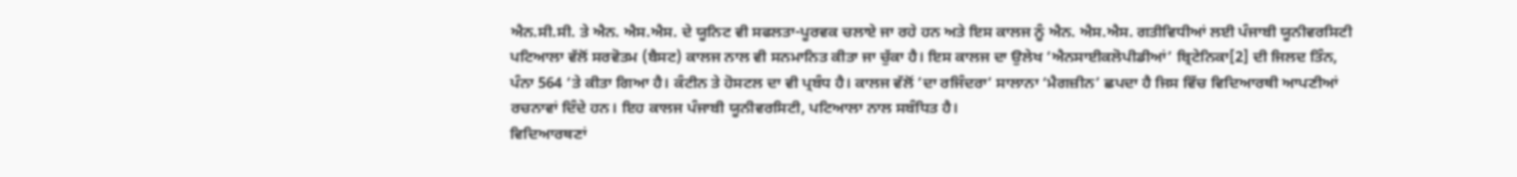ਐਨ.ਸੀ.ਸੀ. ਤੇ ਐਨ. ਐਸ.ਐਸ. ਦੇ ਯੂਨਿਟ ਵੀ ਸਫਲਤਾ-ਪੂਰਵਕ ਚਲਾਏ ਜਾ ਰਹੇ ਹਨ ਅਤੇ ਇਸ ਕਾਲਜ ਨੂੰ ਐਨ. ਐਸ.ਐਸ. ਗਤੀਵਿਧੀਆਂ ਲਈ ਪੰਜਾਬੀ ਯੂਨੀਵਰਸਿਟੀ ਪਟਿਆਲਾ ਵੱਲੋਂ ਸਰਵੋਤਮ (ਬੈਸਟ) ਕਾਲਜ ਨਾਲ ਵੀ ਸਨਮਾਨਿਤ ਕੀਤਾ ਜਾ ਚੁੱਕਾ ਹੈ। ਇਸ ਕਾਲਜ ਦਾ ਉਲੇਖ ‘ਐਨਸਾਈਕਲੋਪੀਡੀਆਂ’ ਬ੍ਰਿਟੇਨਿਕਾ[2] ਦੀ ਜਿਲਦ ਤਿੰਨ, ਪੰਨਾ 564 ‘ਤੇ ਕੀਤਾ ਗਿਆ ਹੈ। ਕੰਟੀਨ ਤੇ ਹੋਸਟਲ ਦਾ ਵੀ ਪ੍ਰਬੰਧ ਹੈ। ਕਾਲਜ ਵੱਲੋਂ ’ਦਾ ਰਜਿੰਦਰਾ’ ਸਾਲਾਨਾ ‘ਮੈਗਜ਼ੀਨ’ ਛਪਦਾ ਹੈ ਜਿਸ ਵਿੱਚ ਵਿਦਿਆਰਥੀ ਆਪਣੀਆਂ ਰਚਨਾਵਾਂ ਦਿੰਦੇ ਹਨ। ਇਹ ਕਾਲਜ ਪੰਜਾਬੀ ਯੂਨੀਵਰਸਿਟੀ, ਪਟਿਆਲਾ ਨਾਲ ਸਬੰਧਿਤ ਹੈ।
ਵਿਦਿਆਰਥਣਾਂ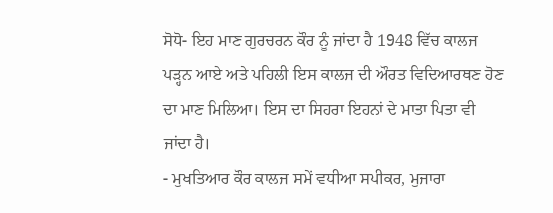ਸੋਧੋ- ਇਹ ਮਾਣ ਗੁਰਚਰਨ ਕੌਰ ਨੂੰ ਜਾਂਦਾ ਹੈ 1948 ਵਿੱਚ ਕਾਲਜ ਪੜ੍ਹਨ ਆਏ ਅਤੇ ਪਹਿਲੀ ਇਸ ਕਾਲਜ ਦੀ ਔਰਤ ਵਿਦਿਆਰਥਣ ਹੋਣ ਦਾ ਮਾਣ ਮਿਲਿਆ। ਇਸ ਦਾ ਸਿਹਰਾ ਇਹਨਾਂ ਦੇ ਮਾਤਾ ਪਿਤਾ ਵੀ ਜਾਂਦਾ ਹੈ।
- ਮੁਖਤਿਆਰ ਕੌਰ ਕਾਲਜ ਸਮੇਂ ਵਧੀਆ ਸਪੀਕਰ, ਮੁਜਾਰਾ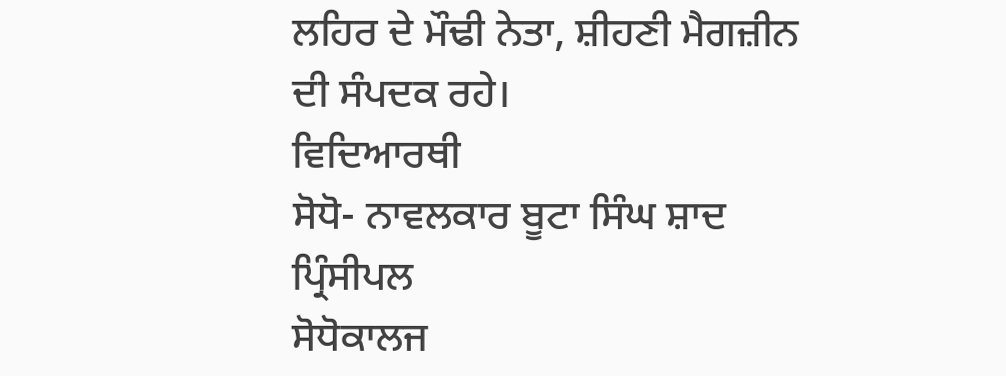ਲਹਿਰ ਦੇ ਮੌਢੀ ਨੇਤਾ, ਸ਼ੀਹਣੀ ਮੈਗਜ਼ੀਨ ਦੀ ਸੰਪਦਕ ਰਹੇ।
ਵਿਦਿਆਰਥੀ
ਸੋਧੋ- ਨਾਵਲਕਾਰ ਬੂਟਾ ਸਿੰਘ ਸ਼ਾਦ
ਪ੍ਰਿੰਸੀਪਲ
ਸੋਧੋਕਾਲਜ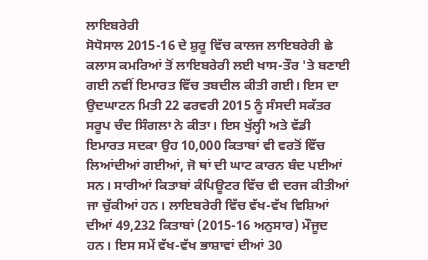ਲਾਇਬਰੇਰੀ
ਸੋਧੋਸਾਲ 2015-16 ਦੇ ਸ਼ੁਰੂ ਵਿੱਚ ਕਾਲਜ ਲਾਇਬਰੇਰੀ ਛੇ ਕਲਾਸ ਕਮਰਿਆਂ ਤੋਂ ਲਾਇਬਰੇਰੀ ਲਈ ਖਾਸ-ਤੌਰ 'ਤੇ ਬਣਾਈ ਗਈ ਨਵੀਂ ਇਮਾਰਤ ਵਿੱਚ ਤਬਦੀਲ ਕੀਤੀ ਗਈ। ਇਸ ਦਾ ਉਦਘਾਟਨ ਮਿਤੀ 22 ਫਰਵਰੀ 2015 ਨੂੰ ਸੰਸਦੀ ਸਕੱਤਰ ਸਰੂਪ ਚੰਦ ਸਿੰਗਲਾ ਨੇ ਕੀਤਾ। ਇਸ ਖੁੱਲ੍ਹੀ ਅਤੇ ਵੱਡੀ ਇਮਾਰਤ ਸਦਕਾ ਉਹ 10,000 ਕਿਤਾਬਾਂ ਵੀ ਵਰਤੋਂ ਵਿੱਚ ਲਿਆਂਦੀਆਂ ਗਈਆਂ, ਜੋ ਥਾਂ ਦੀ ਘਾਟ ਕਾਰਨ ਬੰਦ ਪਈਆਂ ਸਨ। ਸਾਰੀਆਂ ਕਿਤਾਬਾਂ ਕੰਪਿਊਟਰ ਵਿੱਚ ਵੀ ਦਰਜ ਕੀਤੀਆਂ ਜਾ ਚੁੱਕੀਆਂ ਹਨ। ਲਾਇਬਰੇਰੀ ਵਿੱਚ ਵੱਖ-ਵੱਖ ਵਿਸ਼ਿਆਂ ਦੀਆਂ 49,232 ਕਿਤਾਬਾਂ (2015-16 ਅਨੁਸਾਰ) ਮੌਜੂਦ ਹਨ। ਇਸ ਸਮੇਂ ਵੱਖ-ਵੱਖ ਭਾਸ਼ਾਵਾਂ ਦੀਆਂ 30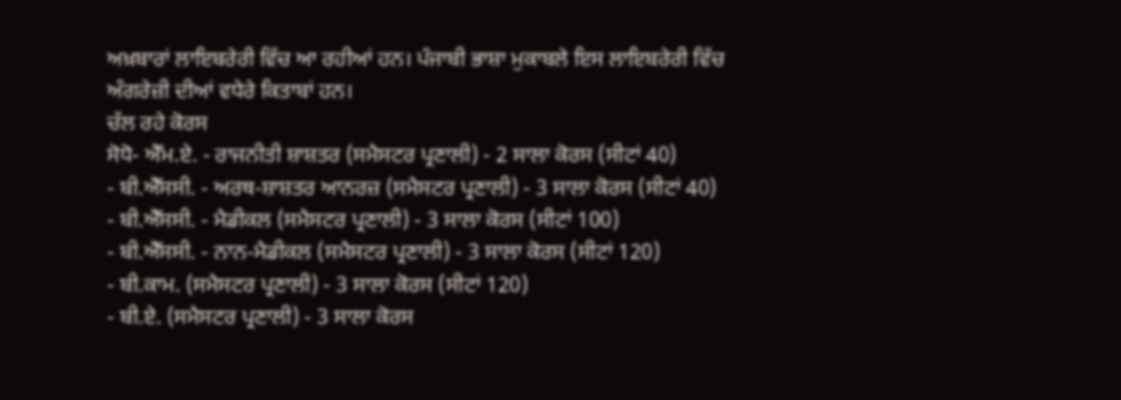ਅਖ਼ਬਾਰਾਂ ਲਾਇਬਰੇਰੀ ਵਿੱਚ ਆ ਰਹੀਆਂ ਹਨ। ਪੰਜਾਬੀ ਭਾਸ਼ਾ ਮੁਕਾਬਲੇ ਇਸ ਲਾਇਬਰੇਰੀ ਵਿੱਚ ਅੰਗਰੇਜ਼ੀ ਦੀਆਂ ਵਧੇਰੇ ਕਿਤਾਬਾਂ ਹਨ।
ਚੱਲ ਰਹੇ ਕੋਰਸ
ਸੋਧੋ- ਐੱਮ.ਏ. - ਰਾਜਨੀਤੀ ਸ਼ਾਸ਼ਤਰ (ਸਮੈਸਟਰ ਪ੍ਰਣਾਲੀ) - 2 ਸਾਲਾ ਕੋਰਸ (ਸੀਟਾਂ 40)
- ਬੀ.ਐੱਸਸੀ. - ਅਰਥ-ਸ਼ਾਸ਼ਤਰ ਆਨਰਜ਼ (ਸਮੈਸਟਰ ਪ੍ਰਣਾਲੀ) - 3 ਸਾਲਾ ਕੋਰਸ (ਸੀਟਾਂ 40)
- ਬੀ.ਐੱਸਸੀ. - ਮੈਡੀਕਲ (ਸਮੈਸਟਰ ਪ੍ਰਣਾਲੀ) - 3 ਸਾਲਾ ਕੋਰਸ (ਸੀਟਾਂ 100)
- ਬੀ.ਐੱਸਸੀ. - ਨਾਨ-ਮੈਡੀਕਲ (ਸਮੈਸਟਰ ਪ੍ਰਣਾਲੀ) - 3 ਸਾਲਾ ਕੋਰਸ (ਸੀਟਾਂ 120)
- ਬੀ.ਕਾਮ. (ਸਮੈਸਟਰ ਪ੍ਰਣਾਲੀ) - 3 ਸਾਲਾ ਕੋਰਸ (ਸੀਟਾਂ 120)
- ਬੀ.ਏ. (ਸਮੈਸਟਰ ਪ੍ਰਣਾਲੀ) - 3 ਸਾਲਾ ਕੋਰਸ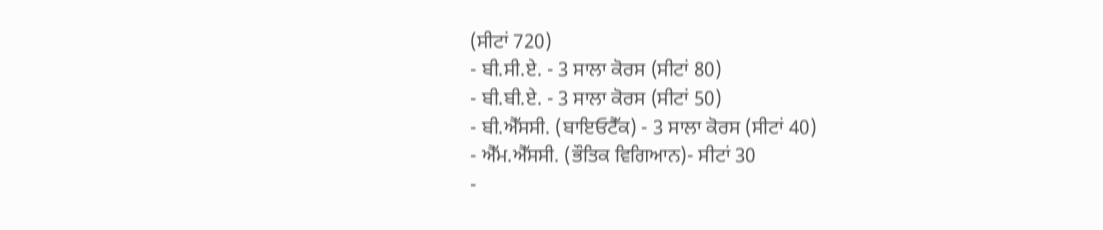(ਸੀਟਾਂ 720)
- ਬੀ.ਸੀ.ਏ. - 3 ਸਾਲਾ ਕੋਰਸ (ਸੀਟਾਂ 80)
- ਬੀ.ਬੀ.ਏ. - 3 ਸਾਲਾ ਕੋਰਸ (ਸੀਟਾਂ 50)
- ਬੀ.ਐੱਸਸੀ. (ਬਾਇਓਟੈੱਕ) - 3 ਸਾਲਾ ਕੋਰਸ (ਸੀਟਾਂ 40)
- ਐੱਮ.ਐੱਸਸੀ. (ਭੌਤਿਕ ਵਿਗਿਆਨ)- ਸੀਟਾਂ 30
-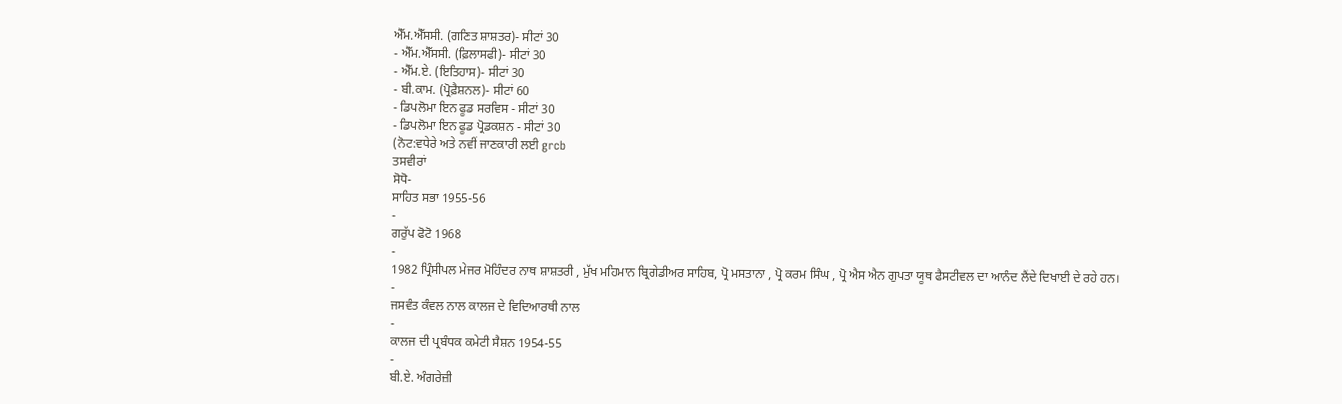ਐੱਮ.ਐੱਸਸੀ. (ਗਣਿਤ ਸ਼ਾਸ਼ਤਰ)- ਸੀਟਾਂ 30
- ਐੱਮ.ਐੱਸਸੀ. (ਫ਼ਿਲਾਸਫੀ)- ਸੀਟਾਂ 30
- ਐੱਮ.ਏ. (ਇਤਿਹਾਸ)- ਸੀਟਾਂ 30
- ਬੀ.ਕਾਮ. (ਪ੍ਰੋਫ਼ੈਸ਼ਨਲ)- ਸੀਟਾਂ 60
- ਡਿਪਲੋਮਾ ਇਨ ਫੂਡ ਸਰਵਿਸ - ਸੀਟਾਂ 30
- ਡਿਪਲੋਮਾ ਇਨ ਫੂਡ ਪ੍ਰੋਡਕਸ਼ਨ - ਸੀਟਾਂ 30
(ਨੋਟ:ਵਧੇਰੇ ਅਤੇ ਨਵੀਂ ਜਾਣਕਾਰੀ ਲਈ grcb
ਤਸਵੀਰਾਂ
ਸੋਧੋ-
ਸਾਹਿਤ ਸਭਾ 1955-56
-
ਗਰੁੱਪ ਫੋਟੋ 1968
-
1982 ਪ੍ਰਿੰਸੀਪਲ ਮੇਜਰ ਮੋਹਿੰਦਰ ਨਾਥ ਸ਼ਾਸ਼ਤਰੀ , ਮੁੱਖ ਮਹਿਮਾਨ ਬ੍ਰਿਗੇਡੀਅਰ ਸਾਹਿਬ, ਪ੍ਰੋ ਮਸਤਾਨਾ , ਪ੍ਰੋ ਕਰਮ ਸਿੰਘ , ਪ੍ਰੋ ਐਸ ਐਨ ਗੁਪਤਾ ਯੂਥ ਫੈਸਟੀਵਲ ਦਾ ਆਨੰਦ ਲੈਂਦੇ ਦਿਖਾਈ ਦੇ ਰਹੇ ਹਨ।
-
ਜਸਵੰਤ ਕੰਵਲ ਨਾਲ ਕਾਲਜ ਦੇ ਵਿਦਿਆਰਥੀ ਨਾਲ
-
ਕਾਲਜ ਦੀ ਪ੍ਰਬੰਧਕ ਕਮੇਟੀ ਸੈਸ਼ਨ 1954-55
-
ਬੀ.ਏ. ਅੰਗਰੇਜ਼ੀ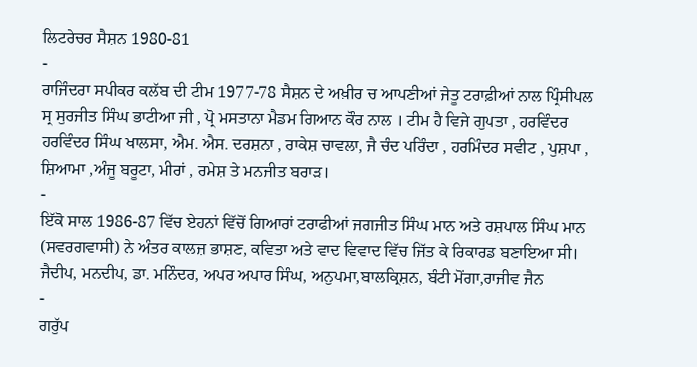ਲਿਟਰੇਚਰ ਸੈਸ਼ਨ 1980-81
-
ਰਾਜਿੰਦਰਾ ਸਪੀਕਰ ਕਲੱਬ ਦੀ ਟੀਮ 1977-78 ਸੈਸ਼ਨ ਦੇ ਅਖ਼ੀਰ ਚ ਆਪਣੀਆਂ ਜੇਤੂ ਟਰਾਫ਼ੀਆਂ ਨਾਲ ਪ੍ਰਿੰਸੀਪਲ ਸ੍ਰ ਸੁਰਜੀਤ ਸਿੰਘ ਭਾਟੀਆ ਜੀ , ਪ੍ਰੋ ਮਸਤਾਨਾ ਮੈਡਮ ਗਿਆਨ ਕੌਰ ਨਾਲ । ਟੀਮ ਹੈ ਵਿਜੇ ਗੁਪਤਾ , ਹਰਵਿੰਦਰ ਹਰਵਿੰਦਰ ਸਿੰਘ ਖਾਲਸਾ, ਐਮ. ਐਸ. ਦਰਸ਼ਨਾ , ਰਾਕੇਸ਼ ਚਾਵਲਾ, ਜੈ ਚੰਦ ਪਰਿੰਦਾ , ਹਰਮਿੰਦਰ ਸਵੀਟ , ਪੁਸ਼ਪਾ , ਸ਼ਿਆਮਾ ,ਅੰਜੂ ਬਰੂਟਾ, ਮੀਰਾਂ , ਰਮੇਸ਼ ਤੇ ਮਨਜੀਤ ਬਰਾੜ।
-
ਇੱਕੋ ਸਾਲ 1986-87 ਵਿੱਚ ਏਹਨਾਂ ਵਿੱਚੋਂ ਗਿਆਰਾਂ ਟਰਾਫੀਆਂ ਜਗਜੀਤ ਸਿੰਘ ਮਾਨ ਅਤੇ ਰਸ਼ਪਾਲ ਸਿੰਘ ਮਾਨ (ਸਵਰਗਵਾਸੀ) ਨੇ ਅੰਤਰ ਕਾਲਜ਼ ਭਾਸ਼ਣ, ਕਵਿਤਾ ਅਤੇ ਵਾਦ ਵਿਵਾਦ ਵਿੱਚ ਜਿੱਤ ਕੇ ਰਿਕਾਰਡ ਬਣਾਇਆ ਸੀ। ਜੈਦੀਪ, ਮਨਦੀਪ, ਡਾ. ਮਨਿੰਦਰ, ਅਪਰ ਅਪਾਰ ਸਿੰਘ, ਅਨੁਪਮਾ,ਬਾਲਕ੍ਰਿਸ਼ਨ, ਬੰਟੀ ਮੋਂਗਾ,ਰਾਜੀਵ ਜੈਨ
-
ਗਰੁੱਪ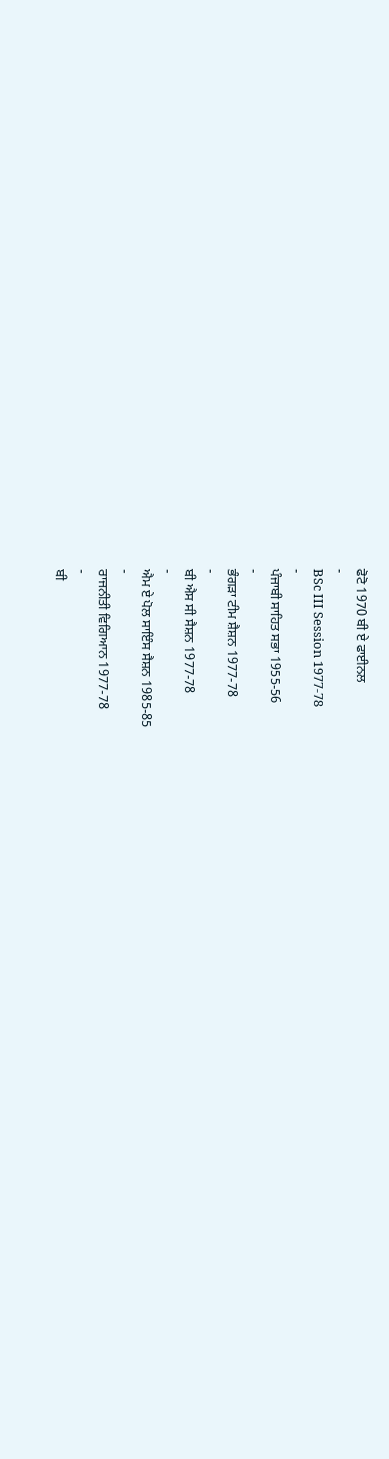ਫੋਟੋ 1970 ਬੀ ਏ ਫਾਈਨਲ
-
BSc III Session 1977-78
-
ਪੰਜਾਬੀ ਸਾਹਿਤ ਸਭਾ 1955-56
-
ਭੰਗੜਾ ਟੀਮ ਸ਼ੈਸ਼ਨ 1977-78
-
ਬੀ ਐਸ ਸੀ ਸੈਸ਼ਨ 1977-78
-
ਐਮ ਏ ਪੋਲ ਸਾਇੰਸ ਸੈਸ਼ਨ 1985-85
-
ਰਾਜਨੀਤੀ ਵਿਗਿਆਨ 1977-78
-
ਬੀ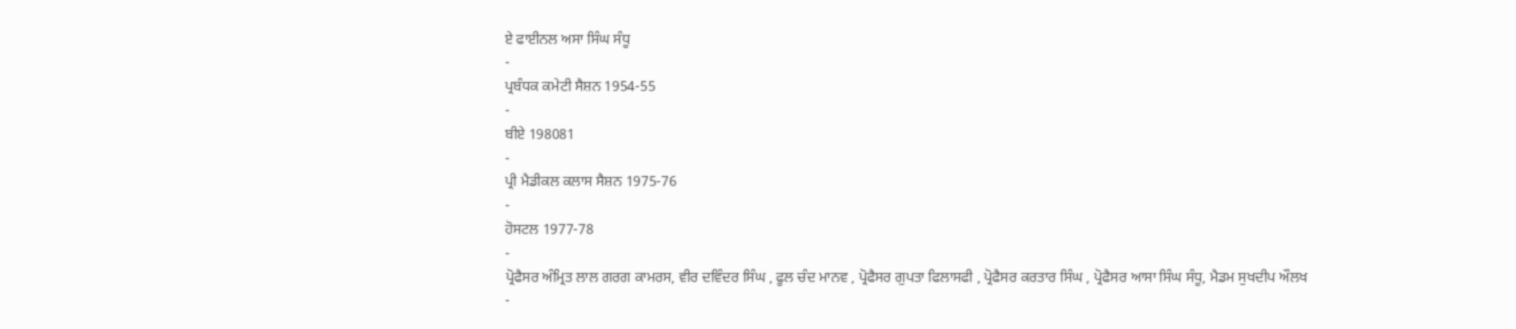ਏ ਫਾਈਨਲ ਅਸਾ ਸਿੰਘ ਸੰਧੂ
-
ਪ੍ਰਬੰਧਕ ਕਮੇਟੀ ਸੈਸ਼ਨ 1954-55
-
ਬੀਏ 198081
-
ਪ੍ਰੀ ਮੈਡੀਕਲ ਕਲਾਸ ਸੈਸ਼ਨ 1975-76
-
ਹੋਸਟਲ 1977-78
-
ਪ੍ਰੋਫੈਸਰ ਅੰਮ੍ਰਿਤ ਲਾਲ ਗਰਗ ਕਾਮਰਸ, ਵੀਰ ਦਵਿੰਦਰ ਸਿੰਘ , ਫੂਲ ਚੰਦ ਮਾਨਵ , ਪ੍ਰੋਫੈਸਰ ਗੁਪਤਾ ਫਿਲਾਸਫੀ , ਪ੍ਰੋਫੈਸਰ ਕਰਤਾਰ ਸਿੰਘ , ਪ੍ਰੋਫੈਸਰ ਆਸਾ ਸਿੰਘ ਸੰਧੂ, ਮੈਡਮ ਸੁਖਦੀਪ ਔਲਖ
-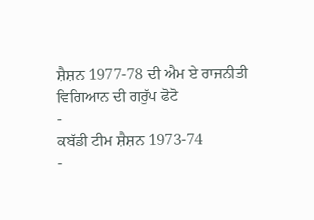ਸ਼ੈਸ਼ਨ 1977-78 ਦੀ ਐਮ ਏ ਰਾਜਨੀਤੀ ਵਿਗਿਆਨ ਦੀ ਗਰੁੱਪ ਫੋਟੋ
-
ਕਬੱਡੀ ਟੀਮ ਸ਼ੈਸ਼ਨ 1973-74
-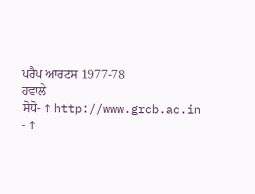ਪਰੈਪ ਆਰਟਸ 1977-78
ਹਵਾਲੇ
ਸੋਧੋ- ↑ http://www.grcb.ac.in
- ↑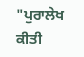"ਪੁਰਾਲੇਖ ਕੀਤੀ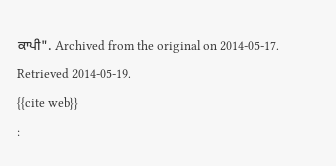ਕਾਪੀ". Archived from the original on 2014-05-17. Retrieved 2014-05-19.
{{cite web}}
: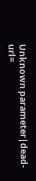Unknown parameter|dead-url=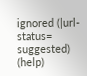ignored (|url-status=
suggested) (help)